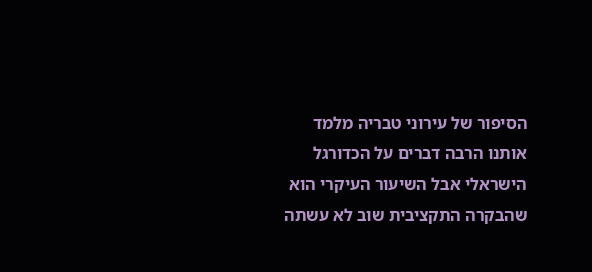הסיפור של עירוני טבריה מלמד אותנו הרבה דברים על הכדורגל הישראלי אבל השיעור העיקרי הוא שהבקרה התקציבית שוב לא עשתה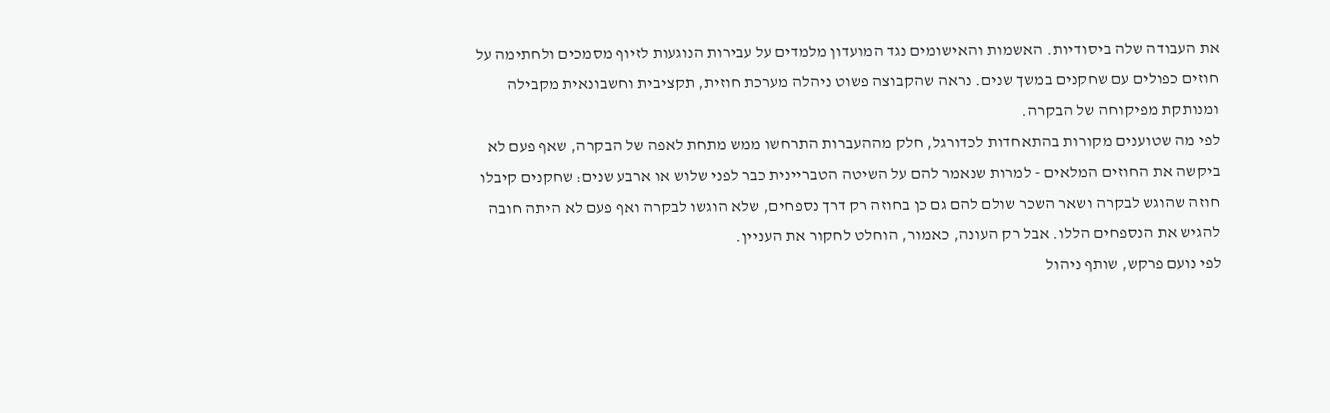את העבודה שלה ביסודיות. האשמות והאישומים נגד המועדון מלמדים על עבירות הנוגעות לזיוף מסמכים ולחתימה על חוזים כפולים עם שחקנים במשך שנים. נראה שהקבוצה פשוט ניהלה מערכת חוזית, תקציבית וחשבונאית מקבילה ומנותקת מפיקוחה של הבקרה.
לפי מה שטוענים מקורות בהתאחדות לכדורגל, חלק מההעברות התרחשו ממש מתחת לאפה של הבקרה, שאף פעם לא ביקשה את החוזים המלאים - למרות שנאמר להם על השיטה הטבריינית כבר לפני שלוש או ארבע שנים: שחקנים קיבלו חוזה שהוגש לבקרה ושאר השכר שולם להם גם כן בחוזה רק דרך נספחים, שלא הוגשו לבקרה ואף פעם לא היתה חובה להגיש את הנספחים הללו. אבל רק העונה, כאמור, הוחלט לחקור את העניין.
לפי נועם פרקש, שותף ניהול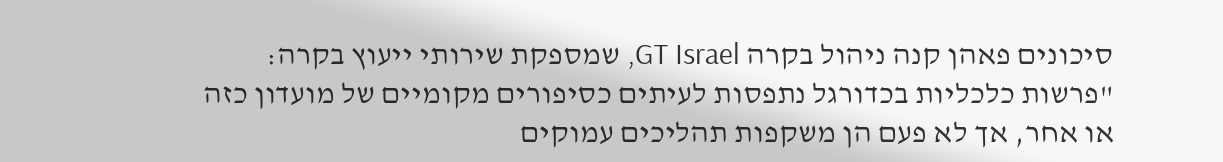סיכונים פאהן קנה ניהול בקרה GT Israel, שמספקת שירותי ייעוץ בקרה: "פרשות כלכליות בכדורגל נתפסות לעיתים כסיפורים מקומיים של מועדון כזה או אחר, אך לא פעם הן משקפות תהליכים עמוקים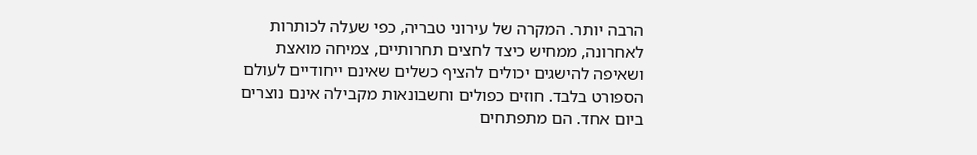הרבה יותר. המקרה של עירוני טבריה, כפי שעלה לכותרות לאחרונה, ממחיש כיצד לחצים תחרותיים, צמיחה מואצת ושאיפה להישגים יכולים להציף כשלים שאינם ייחודיים לעולם הספורט בלבד. חוזים כפולים וחשבונאות מקבילה אינם נוצרים ביום אחד. הם מתפתחים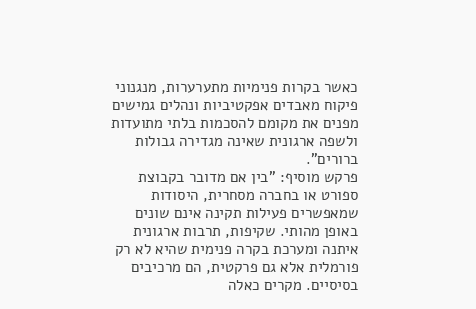כאשר בקרות פנימיות מתערערות, מנגנוני פיקוח מאבדים אפקטיביות ונהלים גמישים מפנים את מקומם להסכמות בלתי מתועדות ולשפה ארגונית שאינה מגדירה גבולות ברורים".
פרקש מוסיף: "בין אם מדובר בקבוצת ספורט או בחברה מסחרית, היסודות שמאפשרים פעילות תקינה אינם שונים באופן מהותי. שקיפות, תרבות ארגונית איתנה ומערכת בקרה פנימית שהיא לא רק פורמלית אלא גם פרקטית, הם מרכיבים בסיסיים. מקרים כאלה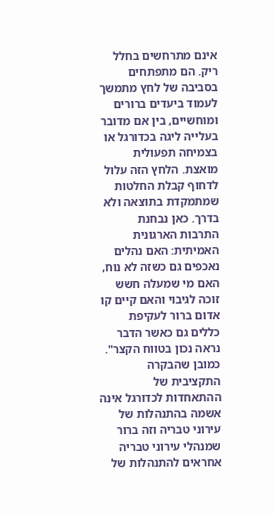אינם מתרחשים בחלל ריק. הם מתפתחים בסביבה של לחץ מתמשך לעמוד ביעדים ברורים ומוחשיים, בין אם מדובר בעלייה ליגה בכדורגל או בצמיחה תפעולית מואצת. הלחץ הזה עלול לדחוף קבלת החלטות שמתמקדת בתוצאה ולא בדרך. כאן נבחנת התרבות הארגונית האמיתית: האם נהלים נאכפים גם כשזה לא נוח, האם מי שמעלה חשש זוכה לגיבוי והאם קיים קו אדום ברור לעקיפת כללים גם כאשר הדבר נראה נכון בטווח הקצר".
כמובן שהבקרה התקציבית של ההתאחדות לכדורגל אינה אשמה בהתנהלות של עירוני טבריה וזה ברור שמנהלי עירוני טבריה אחראים להתנהלות של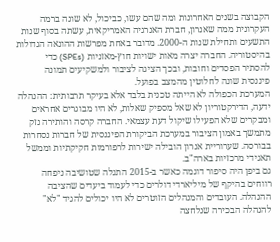הקבוצה בשנים האחרונות ומה שהם עשו, כביכול, לא שונה ברמה העקרונית ממה שאנרון, חברת האנרגיה האמריקאית, עשתה בסוף שנות התשעים ותחילת שנות ה-2000. מדובר באחת מפרשות ההונאה הגדולות בהיסטוריה. החברה יצרה מאות ישויות חוץ-מאזניות (SPEs) כדי להסתיר הפסדים וחובות, ובכך הציגה לציבור ולמשקיעים תמונה פיננסית שונה לחלוטין מהמצב בפועל.
המערכת הכפולה לא הייתה טכנית בלבד אלא בעיקר תרבותית: ההנהלה ידעה, הדירקטוריון לא שאל מספיק שאלות, לא היו מבוגרים אחראים ומבקרים שלא הפעילו שיקול דעת עצמאי. החברה קרסה והותירה נזק מתמשך באמון הציבור במערכת הביקורת הפיננסית של חברות נסחרות בבורסה. שערוריית אנרון הובילה ישירות לרפורמות חקיקתיות וממשל תאגידי מרכזיות בארה"ב.
גם ביפן היה סיפור דוגמה כאשר ב-2015 התגלה שטושיבה ניפחה רווחים בהיקף של מיליארדי דולרים כדי לעמוד ביעדים שהציבה ההנהלה. העובדים והמנהלים הזוטרים לא היו יכולים להגיד "לא" להנהלה הבכירה שנלחצה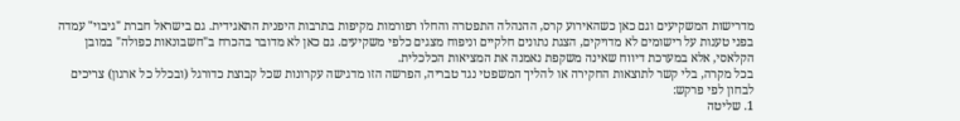מדרישות המשקיעים וגם כאן כשהאירוע קרס, ההנהלה התפטרה והחלו רפורמות מקיפות בתרבות היפנית התאגידית. גם בישראל חברת "גיבוי" עמדה בפני טענות על רישומים לא מדויקים, הצגת נתונים חלקיים וניפוח מצגים כלפי משקיעים. גם כאן לא מדובר בהכרח ב"חשבונאות כפולה" במובן הקלאסי, אלא במערכת דיווח שאינה משקפת נאמנה את המציאות הכלכלית.
בכל מקרה, בלי קשר לתוצאות החקירה או להליך המשפטי נגד טבריה, הפרשה הזו מדגישה עקרונות שכל קבוצת כדורגל (ובכלל כל ארגון) צריכים לבחון לפי פרקש:
1. שליטה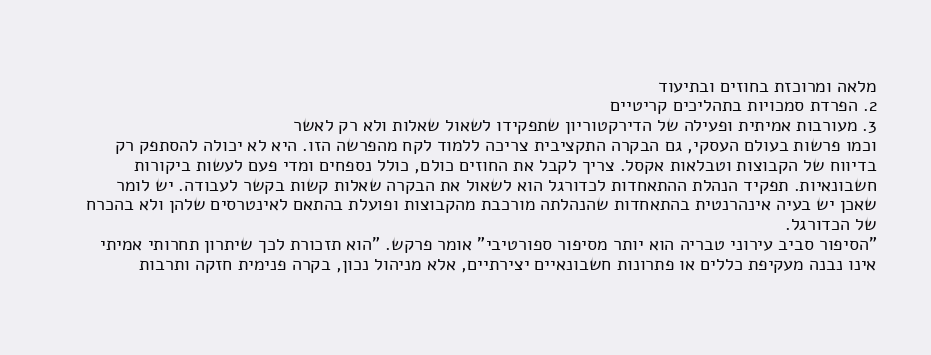מלאה ומרוכזת בחוזים ובתיעוד
2. הפרדת סמכויות בתהליכים קריטיים
3. מעורבות אמיתית ופעילה של הדירקטוריון שתפקידו לשאול שאלות ולא רק לאשר
וכמו פרשות בעולם העסקי, גם הבקרה התקציבית צריכה ללמוד לקח מהפרשה הזו. היא לא יכולה להסתפק רק בדיווח של הקבוצות וטבלאות אקסל. צריך לקבל את החוזים כולם, כולל נספחים ומדי פעם לעשות ביקורות חשבונאיות. תפקיד הנהלת ההתאחדות לכדורגל הוא לשאול את הבקרה שאלות קשות בקשר לעבודה. יש לומר שאכן יש בעיה אינהרנטית בהתאחדות שהנהלתה מורכבת מהקבוצות ופועלת בהתאם לאינטרסים שלהן ולא בהכרח של הכדורגל.
"הסיפור סביב עירוני טבריה הוא יותר מסיפור ספורטיבי" אומר פרקש. "הוא תזכורת לכך שיתרון תחרותי אמיתי אינו נבנה מעקיפת כללים או פתרונות חשבונאיים יצירתיים, אלא מניהול נכון, בקרה פנימית חזקה ותרבות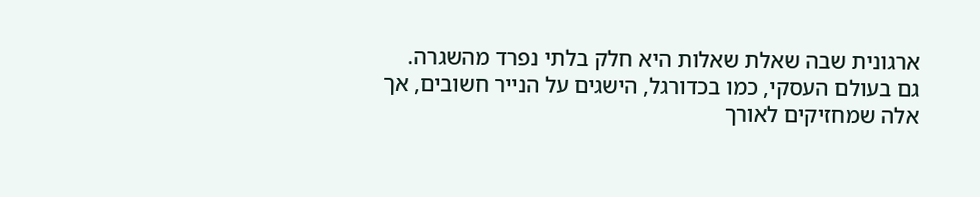ארגונית שבה שאלת שאלות היא חלק בלתי נפרד מהשגרה. גם בעולם העסקי, כמו בכדורגל, הישגים על הנייר חשובים, אך אלה שמחזיקים לאורך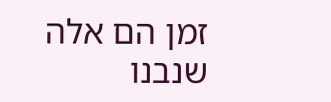זמן הם אלה שנבנו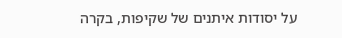על יסודות איתנים של שקיפות, בקרה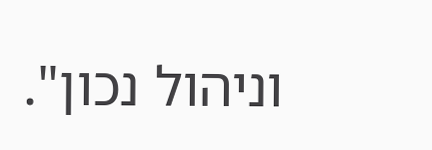וניהול נכון".